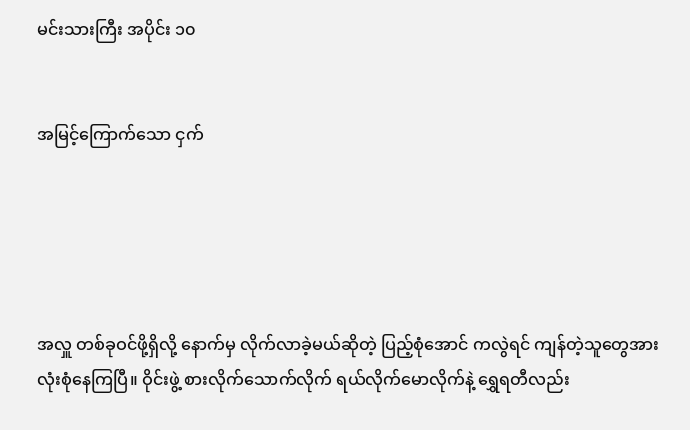မင်းသားကြီး အပိုင်း ၁၀


အမြင့်ကြောက်သော ငှက်





အလှူ တစ်ခုဝင်ဖို့ရှိလို့ နောက်မှ လိုက်လာခဲ့မယ်ဆိုတဲ့ ပြည့်စုံအောင် ကလွဲရင် ကျန်တဲ့သူတွေအားလုံးစုံနေကြပြီ။ ဝိုင်းဖွဲ့ စားလိုက်သောက်လိုက် ရယ်လိုက်မောလိုက်နဲ့ ရွှေရတီလည်း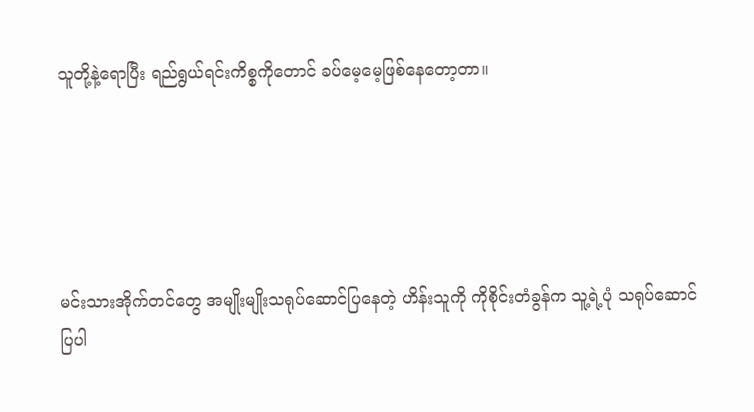သူတို့နဲ့ရောပြီး ရည်ရွယ်ရင်းကိစ္စကိုတောင် ခပ်မေ့မေ့ဖြစ်နေတော့တာ။





မင်းသားအိုက်တင်တွေ အမျိုးမျိုးသရုပ်ဆောင်ပြနေတဲ့ ဟိန်းသူကို ကိုစိုင်းတံခွန်က သူ့ရဲ့ပုံ သရုပ်ဆောင်ပြပါ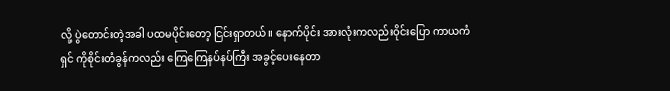လို့ ပွဲတောင်းတဲ့အခါ ပထမပိုင်းတော့ ငြင်းရှာတယ်။ နောက်ပိုင်း အားလုံးကလည်းဝိုင်းပြော ကာယကံရှင် ကိုစိုင်းတံခွန်ကလည်း ကြေကြေနပ်နပ်ကြီး အခွင့်ပေးနေတာ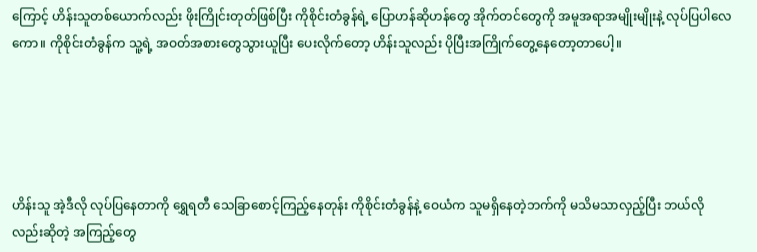ကြောင့် ဟိန်းသူတစ်ယောက်လည်း ဖိုးကြိုင်းတုတ်ဖြစ်ပြီး ကိုစိုင်းတံခွန်ရဲ့ ပြောဟန်ဆိုဟန်တွေ အိုက်တင်တွေကို အမူအရာအမျိုးမျိုးနဲ့ လုပ်ပြပါလေကော။ ကိုစိုင်းတံခွန်က သူ့ရဲ့ အဝတ်အစားတွေသွားယူပြီး ပေးလိုက်တော့ ဟိန်းသူလည်း ပိုပြီးအကြိုက်တွေ့နေတော့တာပေါ့။





ဟိန်းသူ အဲ့ဒီလို လုပ်ပြနေတာကို ရွှေရတီ သေခြာစောင့်ကြည့်နေတုန်း ကိုစိုင်းတံခွန်နဲ့ ဝေယံက သူမရှိနေတဲ့ဘက်ကို မသိမသာလှည့်ပြီး ဘယ်လိုလည်းဆိုတဲ့ အကြည့်တွေ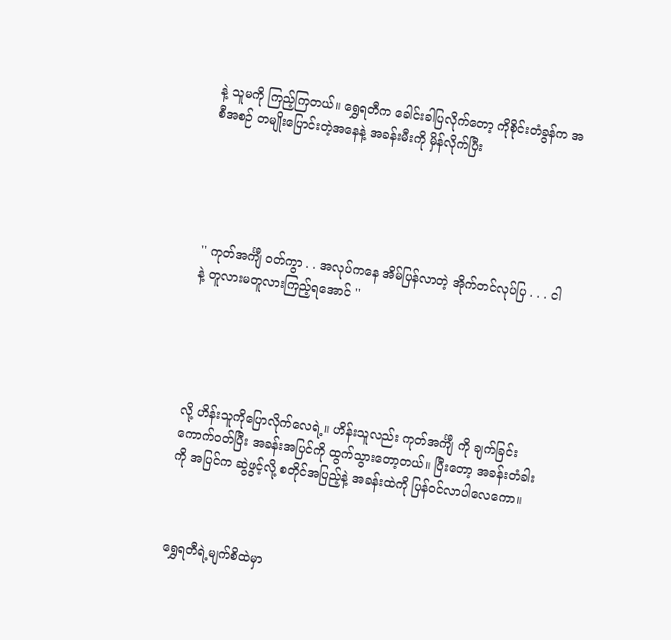နဲ့ သူမကို ကြည့်ကြတယ်။ ရွှေရတီက ခေါင်းခါပြလိုက်တော့ ကိုစိုင်းတံခွန်က အစီအစဉ် တမျိုးပြောင်းတဲ့အနေနဲ့ အခန်းမီးကို မှိန်လိုက်ပြီး





'' ကုတ်အင်္ကျီ ဝတ်ကွာ . . အလုပ်ကနေ အိမ်ပြန်လာတဲ့ အိုက်တင်လုပ်ပြ . . . ငါနဲ့ တူလားမတူလားကြည့်ရအောင် ''





လို့ ဟိန်းသူကိုပြောလိုက်လေရဲ့။ ဟိန်းသူလည်း ကုတ်အင်္ကျီ ကို ချက်ခြင်းကောက်ဝတ်ပြီး အခန်းအပြင်ကို ထွက်သွားတော့တယ်။ ပြီးတော့ အခန်းတံခါးကို အပြင်က ဆွဲဖွင့်လို့ စတိုင်အပြည့်နဲ့ အခန်းထဲကို ပြန်ဝင်လာပါလေကော။



ရွှေရတီရဲ့မျက်စိထဲမှာ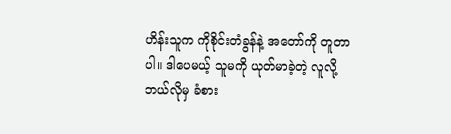ဟိန်းသူက ကိုစိုင်းတံခွန်နဲ့ အတော်ကို တူတာပါ။ ဒါပေမယ့် သူမကို ယုတ်မာခဲ့တဲ့ လူလို့ ဘယ်လိုမှ ခံစား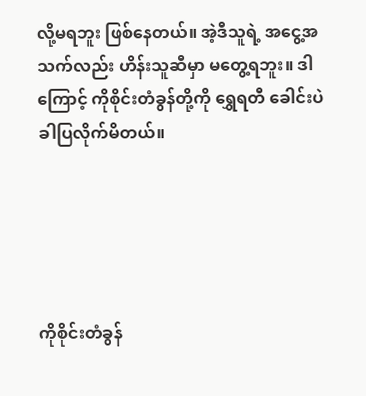လို့မရဘူး ဖြစ်နေတယ်။ အဲ့ဒီသူရဲ့ အငွေ့အသက်လည်း ဟိန်းသူဆီမှာ မတွေ့ရဘူး။ ဒါကြောင့် ကိုစိုင်းတံခွန်တို့ကို ရွှေရတီ ခေါင်းပဲခါပြလိုက်မိတယ်။





ကိုစိုင်းတံခွန်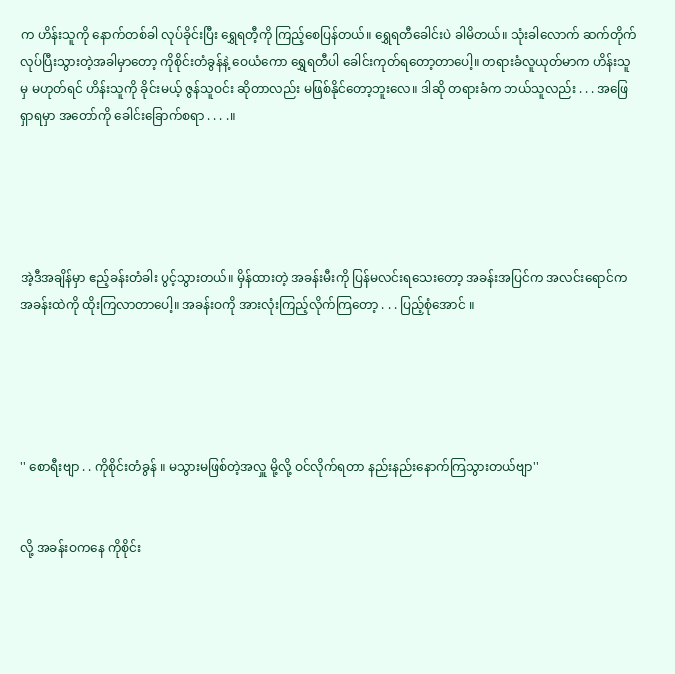က ဟိန်းသူကို နောက်တစ်ခါ လုပ်ခိုင်းပြီး ရွှေရတီ့ကို ကြည့်စေပြန်တယ်။ ရွှေရတီခေါင်းပဲ ခါမိတယ်။ သုံးခါလောက် ဆက်တိုက်လုပ်ပြီးသွားတဲ့အခါမှာတော့ ကိုစိုင်းတံခွန်နဲ့ ဝေယံကော ရွှေရတီပါ ခေါင်းကုတ်ရတော့တာပေါ့။ တရားခံလူယုတ်မာက ဟိန်းသူမှ မဟုတ်ရင် ဟိန်းသူကို ခိုင်းမယ့် ဇွန်သူဝင်း ဆိုတာလည်း မဖြစ်နိုင်တော့ဘူးလေ။ ဒါဆို တရားခံက ဘယ်သူလည်း . . . အဖြေရှာရမှာ အတော်ကို ခေါင်းခြောက်စရာ . . . .။





အဲ့ဒီအချိန်မှာ ဧည့်ခန်းတံခါး ပွင့်သွားတယ်။ မှိန်ထားတဲ့ အခန်းမီးကို ပြန်မလင်းရသေးတော့ အခန်းအပြင်က အလင်းရောင်က အခန်းထဲကို ထိုးကြလာတာပေါ့။ အခန်းဝကို အားလုံးကြည့်လိုက်ကြတော့ . . . ပြည့်စုံအောင် ။





'' စောရီးဗျာ . . ကိုစိုင်းတံခွန် ။ မသွားမဖြစ်တဲ့အလှူ မို့လို့ ဝင်လိုက်ရတာ နည်းနည်းနောက်ကြသွားတယ်ဗျာ''


လို့ အခန်းဝကနေ ကိုစိုင်း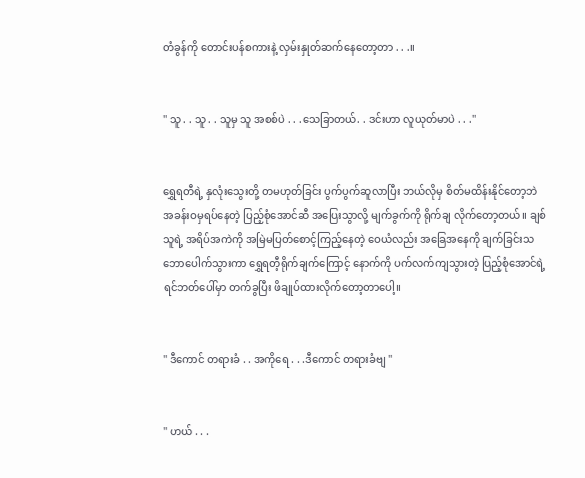တံခွန်ကို တောင်းပန်စကားနဲ့ လှမ်းနှုတ်ဆက်နေတော့တာ . . .။


'' သူ . . သူ . . သူမှ သူ အစစ်ပဲ . . .သေခြာတယ်. . ဒင်းဟာ လူယုတ်မာပဲ . . .''


ရွှေရတီရဲ့ နှလုံးသွေးတို့ တမဟုတ်ခြင်း ပွက်ပွက်ဆူလာပြီး ဘယ်လိုမှ စိတ်မထိန်းနိုင်တော့ဘဲ အခန်းဝမှရပ်နေတဲ့ ပြည့်စုံအောင်ဆီ အပြေးသွာလို့ မျက်ခွက်ကို ရိုက်ချ လိုက်တော့တယ်။ ချစ်သူရဲ့ အရိပ်အကဲကို အမြဲမပြတ်စောင့်ကြည့်နေတဲ့ ဝေယံလည်း အခြေအနေကို ချက်ခြင်းသဘောပေါက်သွားကာ ရွှေရတီ့ရိုက်ချက်ကြောင့် နောက်ကို ပက်လက်ကျသွားတဲ့ ပြည့်စုံအောင်ရဲ့ ရင်ဘတ်ပေါ်မှာ တက်ခွပြီး ဖိချုပ်ထားလိုက်တော့တာပေါ့။


'' ဒီကောင် တရားခံ . . အကိုရေ . . .ဒီကောင် တရားခံဗျ ''


'' ဟယ် . . .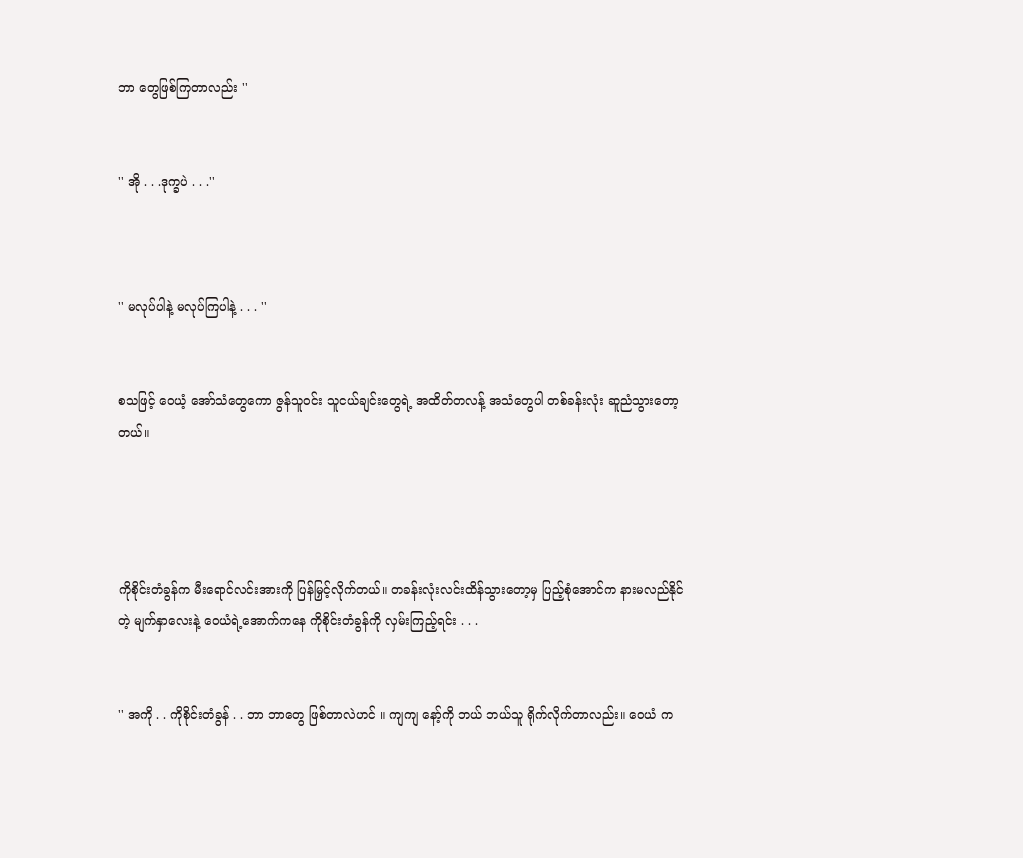ဘာ တွေဖြစ်ကြတာလည်း ''


'' အို . . .ဒုက္ခပဲ . . .''



'' မလုပ်ပါနဲ့ မလုပ်ကြပါနဲ့ . . . ''


စသဖြင့် ဝေယံ့ အော်သံတွေကော ဇွန်သူဝင်း သူငယ်ချင်းတွေရဲ့ အထိတ်တလန့် အသံတွေပါ တစ်ခန်းလုံး ဆူညံသွားတော့တယ်။




ကိုစိုင်းတံခွန်က မီးရောင်လင်းအားကို ပြန်မြှင့်လိုက်တယ်။ တခန်းလုံးလင်းထိန်သွားတော့မှ ပြည့်စုံအောင်က နားမလည်နိုင်တဲ့ မျက်နှာလေးနဲ့ ဝေယံရဲ့အောက်ကနေ ကိုစိုင်းတံခွန်ကို လှမ်းကြည့်ရင်း . . .


'' အကို . . ကိုစိုင်းတံခွန် . . ဘာ ဘာတွေ ဖြစ်တာလဲဟင် ။ ကျကျ နော့်ကို ဘယ် ဘယ်သူ ရိုက်လိုက်တာလည်း။ ဝေယံ က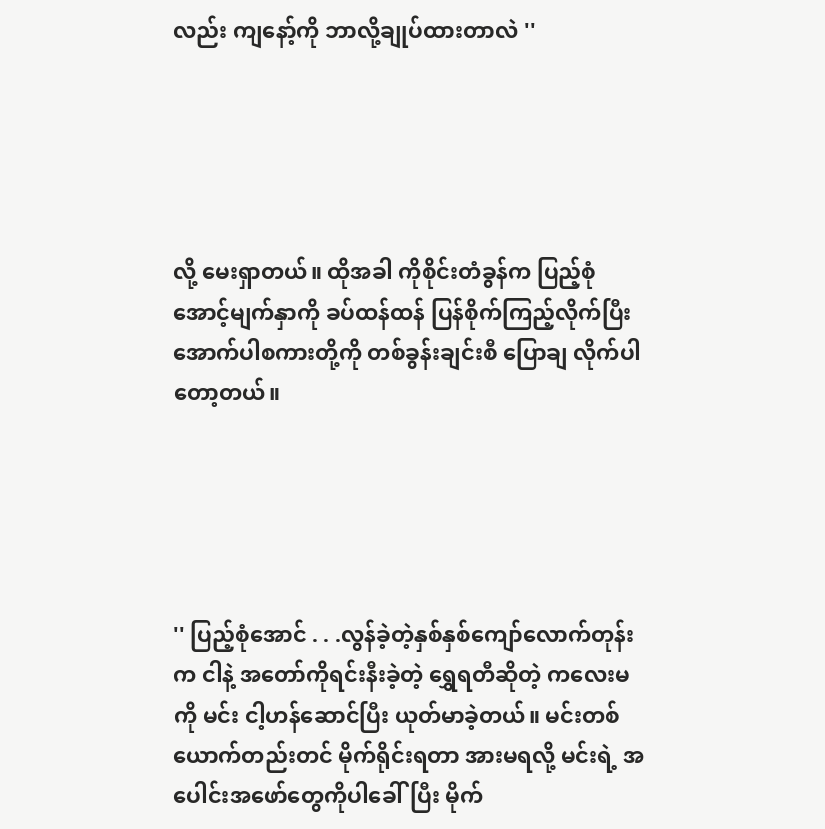လည်း ကျနော့်ကို ဘာလို့ချုပ်ထားတာလဲ ''





လို့ မေးရှာတယ်။ ထိုအခါ ကိုစိုင်းတံခွန်က ပြည့်စုံအောင့်မျက်နှာကို ခပ်ထန်ထန် ပြန်စိုက်ကြည့်လိုက်ပြီး အောက်ပါစကားတို့ကို တစ်ခွန်းချင်းစီ ပြောချ လိုက်ပါတော့တယ်။





'' ပြည့်စုံအောင် . . .လွန်ခဲ့တဲ့နှစ်နှစ်ကျော်လောက်တုန်းက ငါနဲ့ အတော်ကိုရင်းနီးခဲ့တဲ့ ရွှေရတီဆိုတဲ့ ကလေးမကို မင်း ငါ့ဟန်ဆောင်ပြီး ယုတ်မာခဲ့တယ်။ မင်းတစ်ယောက်တည်းတင် မိုက်ရိုင်းရတာ အားမရလို့ မင်းရဲ့ အပေါင်းအဖော်တွေကိုပါခေါ်ပြီး မိုက်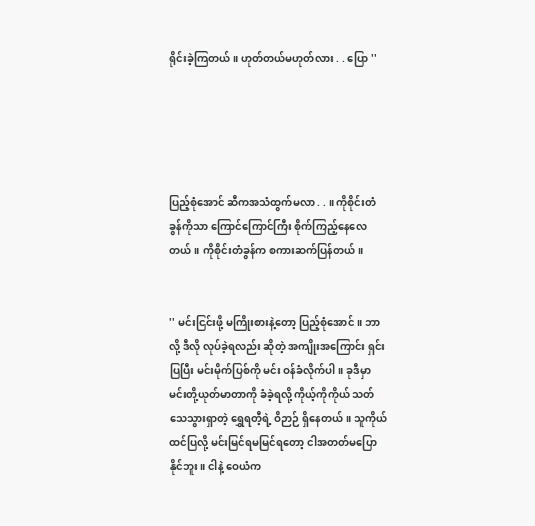ရိုင်းခဲ့ကြတယ်။ ဟုတ်တယ်မဟုတ်လား . . ပြော ''





ပြည့်စုံအောင် ဆီကအသံထွက်မလာ . . ။ ကိုစိုင်းတံခွန်ကိုသာ ကြောင်ကြောင်ကြီး စိုက်ကြည့်နေလေတယ်။ ကိုစိုင်းတံခွန်က စကားဆက်ပြန်တယ်။


'' မင်းငြင်းဖို့ မကြိုးစားနဲ့တော့ ပြည့်စုံအောင်။ ဘာလို့ ဒီလို လုပ်ခဲ့ရလည်း ဆိုတဲ့ အကျိုးအကြောင်း ရှင်းပြပြီး မင်းမိုက်ပြစ်ကို မင်း ဝန်ခံလိုက်ပါ။ ခုဒီမှာ မင်းတို့ယုတ်မာတာကို ခံခဲ့ရလို့ ကိုယ့်ကိုကိုယ် သတ်သေသွားရှာတဲ့ ရွှေရတီ့ရဲ့ ဝိဉာဉ် ရှိနေတယ်။ သူကိုယ်ထင်ပြလို့ မင်းမြင်ရမမြင်ရတော့ ငါအတတ်မပြောနိုင်ဘူး။ ငါနဲ့ ဝေယံက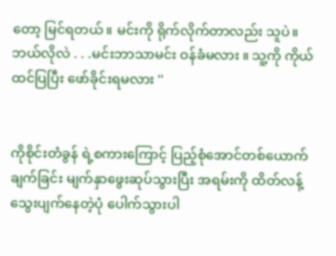တော့ မြင်ရတယ်။ မင်းကို ရိုက်လိုက်တာလည်း သူပဲ။ ဘယ်လိုလဲ . . .မင်းဘာသာမင်း ဝန်ခံမလား ။ သူ့ကို ကိုယ်ထင်ပြပြီး ဖော်ခိုင်းရမလား ''


ကိုစိုင်းတံခွန် ရဲ့စကားကြောင့် ပြည့်စုံအောင်တစ်ယောက် ချက်ခြင်း မျက်နှာဖွေးဆုပ်သွားပြီး အရမ်းကို ထိတ်လန့်သွေးပျက်နေတဲ့ပုံ ပေါက်သွားပါ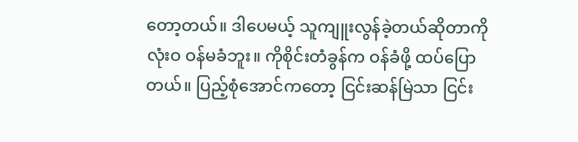တော့တယ်။ ဒါပေမယ့် သူကျူးလွန်ခဲ့တယ်ဆိုတာကို လုံးဝ ဝန်မခံဘူး။ ကိုစိုင်းတံခွန်က ဝန်ခံဖို့ ထပ်ပြောတယ်။ ပြည့်စုံအောင်ကတော့ ငြင်းဆန်မြဲသာ ငြင်း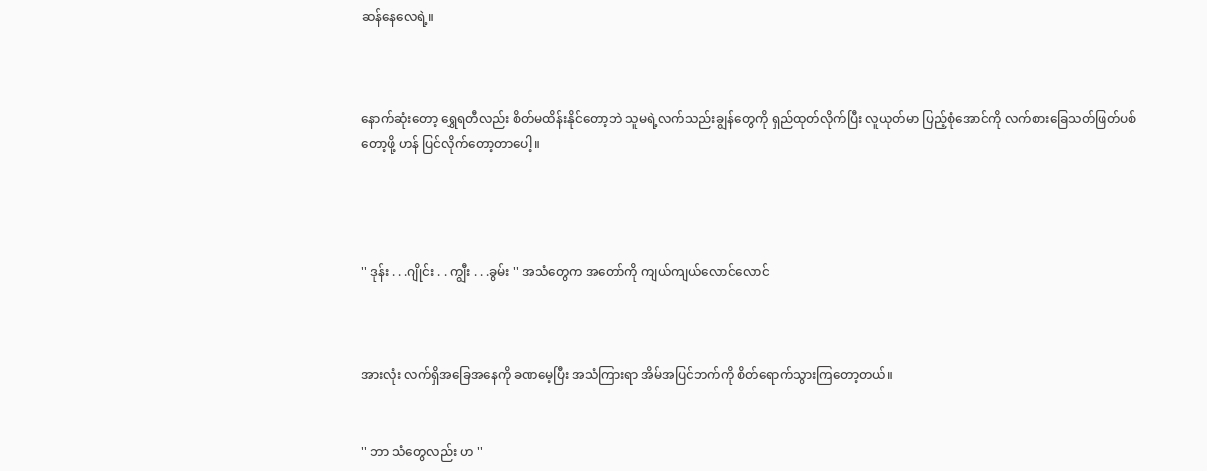ဆန်နေလေရဲ့။



နောက်ဆုံးတော့ ရွှေရတီလည်း စိတ်မထိန်းနိုင်တော့ဘဲ သူမရဲ့လက်သည်းချွန်တွေကို ရှည်ထုတ်လိုက်ပြီး လူယုတ်မာ ပြည့်စုံအောင်ကို လက်စားခြေသတ်ဖြတ်ပစ်တော့ဖို့ ဟန် ပြင်လိုက်တော့တာပေါ့။




'' ဒုန်း . . .ဂျိုင်း . . ကျွီး . . .ခွမ်း '' အသံတွေက အတော်ကို ကျယ်ကျယ်လောင်လောင်



အားလုံး လက်ရှိအခြေအနေကို ခဏမေ့ပြီး အသံကြားရာ အိမ်အပြင်ဘက်ကို စိတ်ရောက်သွားကြတော့တယ်။


'' ဘာ သံတွေလည်း ဟ ''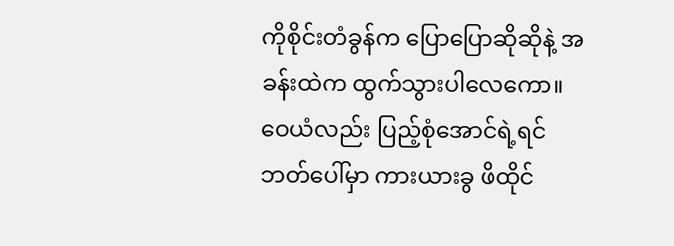ကိုစိုင်းတံခွန်က ပြောပြောဆိုဆိုနဲ့ အခန်းထဲက ထွက်သွားပါလေကော။ ဝေယံလည်း ပြည့်စုံအောင်ရဲ့ရင်ဘတ်ပေါ်မှာ ကားယားခွ ဖိထိုင်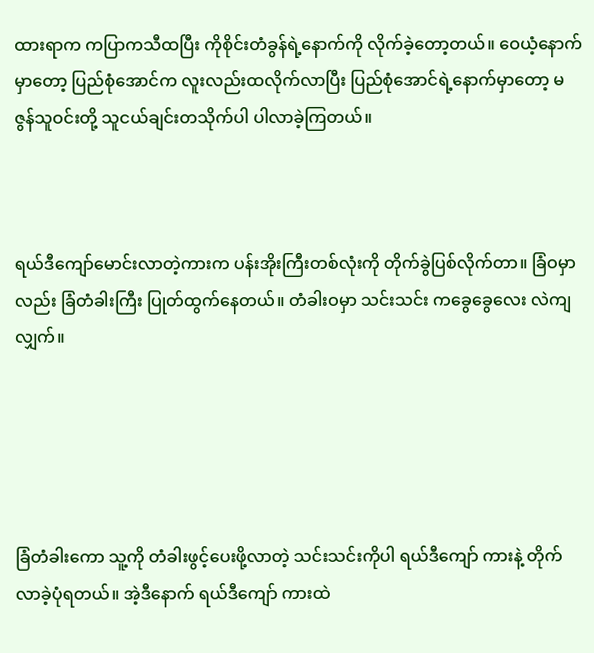ထားရာက ကပြာကသီထပြီး ကိုစိုင်းတံခွန်ရဲ့နောက်ကို လိုက်ခဲ့တော့တယ်။ ဝေယံ့နောက်မှာတော့ ပြည်စုံအောင်က လူးလည်းထလိုက်လာပြီး ပြည်စုံအောင်ရဲ့နောက်မှာတော့ မဇွန်သူဝင်းတို့ သူငယ်ချင်းတသိုက်ပါ ပါလာခဲ့ကြတယ်။



ရယ်ဒီကျော်မောင်းလာတဲ့ကားက ပန်းအိုးကြီးတစ်လုံးကို တိုက်ခွဲပြစ်လိုက်တာ။ ခြံဝမှာလည်း ခြံတံခါးကြီး ပြုတ်ထွက်နေတယ်။ တံခါးဝမှာ သင်းသင်း ကခွေခွေလေး လဲကျလျှက်။





ခြံတံခါးကော သူ့ကို တံခါးဖွင့်ပေးဖို့လာတဲ့ သင်းသင်းကိုပါ ရယ်ဒီကျော် ကားနဲ့ တိုက်လာခဲ့ပုံရတယ်။ အဲ့ဒီနောက် ရယ်ဒီကျော် ကားထဲ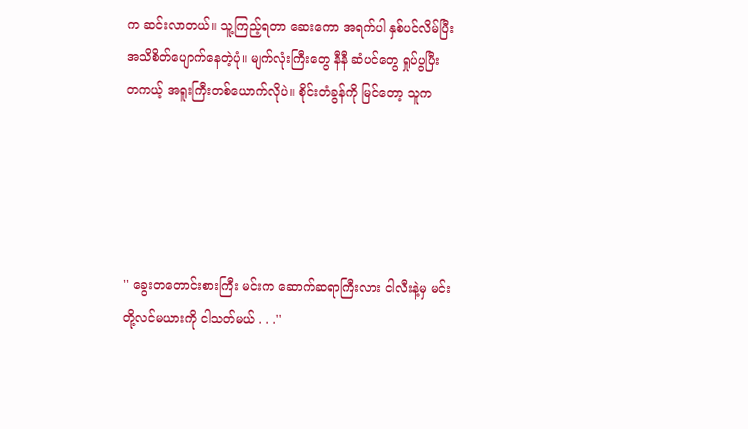က ဆင်းလာတယ်။ သူ့ကြည့်ရတာ ဆေးကော အရက်ပါ နှစ်ပင်လိမ်ပြီး အသိစိတ်ပျောက်နေတဲ့ပုံ။ မျက်လုံးကြီးတွေ နီနီ ဆံပင်တွေ ရှုပ်ပွပြီး တကယ့် အရူးကြီးတစ်ယောက်လိုပဲ။ စိုင်းတံခွန်ကို မြင်တော့ သူက





'' ခွေးတတောင်းစားကြီး မင်းက ဆောက်ဆရာကြီးလား ငါလီးနဲ့မှ မင်းတို့လင်မယားကို ငါသတ်မယ် . . .''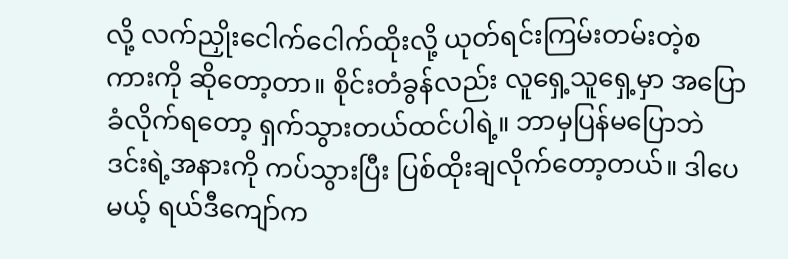လို့ လက်ညှိုးငေါက်ငေါက်ထိုးလို့ ယုတ်ရင်းကြမ်းတမ်းတဲ့စကားကို ဆိုတော့တာ။ စိုင်းတံခွန်လည်း လူရှေ့သူရှေ့မှာ အပြောခံလိုက်ရတော့ ရှက်သွားတယ်ထင်ပါရဲ့။ ဘာမှပြန်မပြောဘဲ ဒင်းရဲ့အနားကို ကပ်သွားပြီး ပြစ်ထိုးချလိုက်တော့တယ်။ ဒါပေမယ့် ရယ်ဒီကျော်က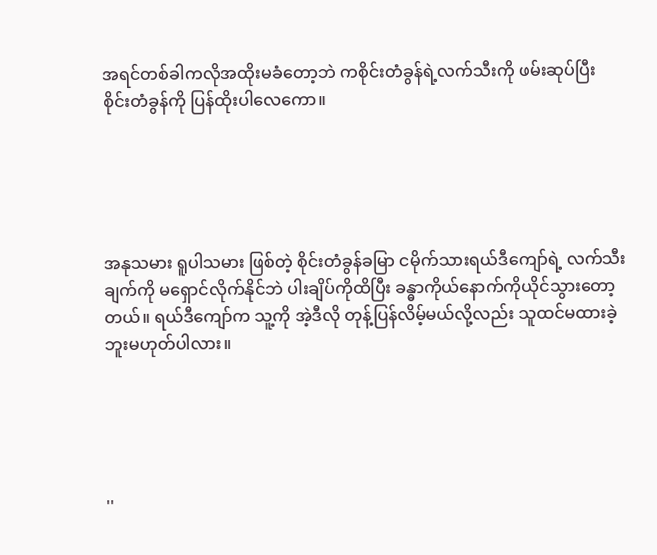အရင်တစ်ခါကလိုအထိုးမခံတော့ဘဲ ကစိုင်းတံခွန်ရဲ့လက်သီးကို ဖမ်းဆုပ်ပြီး စိုင်းတံခွန်ကို ပြန်ထိုးပါလေကော။





အနုသမား ရူပါသမား ဖြစ်တဲ့ စိုင်းတံခွန်ခမြာ ငမိုက်သားရယ်ဒီကျော်ရဲ့ လက်သီးချက်ကို မရှောင်လိုက်နိုင်ဘဲ ပါးချိပ်ကိုထိပြီး ခန္ဓာကိုယ်နောက်ကိုယိုင်သွားတော့တယ်။ ရယ်ဒီကျော်က သူ့ကို အဲ့ဒီလို တုန့်ပြန်လိမ့်မယ်လို့လည်း သူထင်မထားခဲ့ဘူးမဟုတ်ပါလား။





''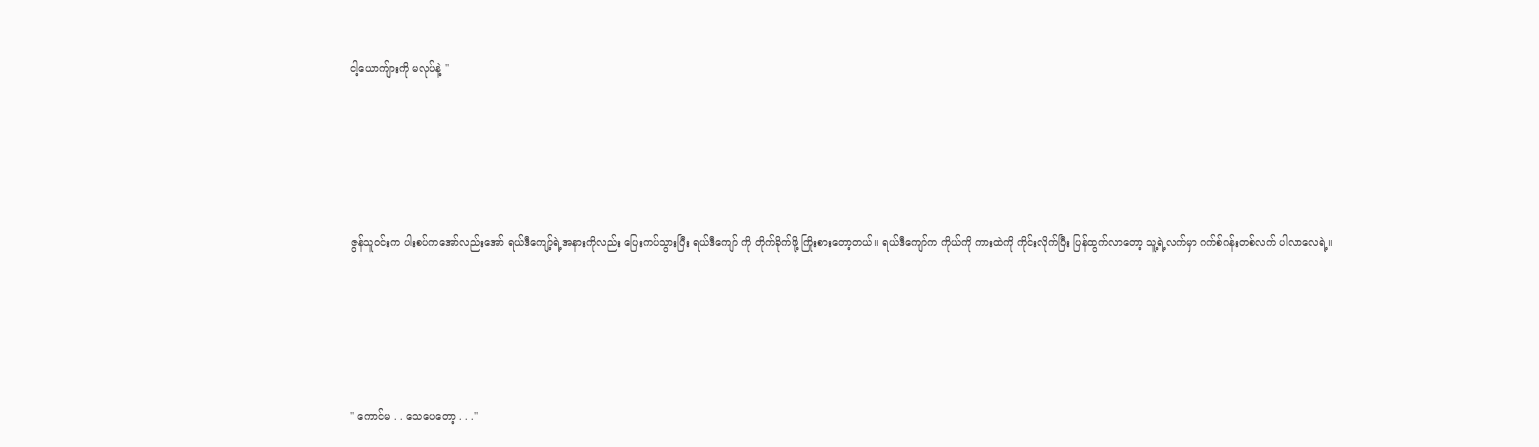ငါ့ယောကျ်ားကို မလုပ်နဲ့ ''





ဇွန်သူဝင်းက ပါးစပ်ကအော်လည်းအော် ရယ်ဒီကျော့်ရဲ့အနားကိုလည်း ပြေးကပ်သွားပြီး ရယ်ဒီကျော် ကို တိုက်ခိုက်ဖို့ ကြိုးစားတော့တယ်။ ရယ်ဒီကျော်က ကိုယ်ကို ကားထဲကို ကိုင်းလိုက်ပြီး ပြန်ထွက်လာတော့ သူ့ရဲ့လက်မှာ ဂက်စ်ဂန်းတစ်လက် ပါလာလေရဲ့။





'' ကောင်မ . . သေပေတော့ . . .''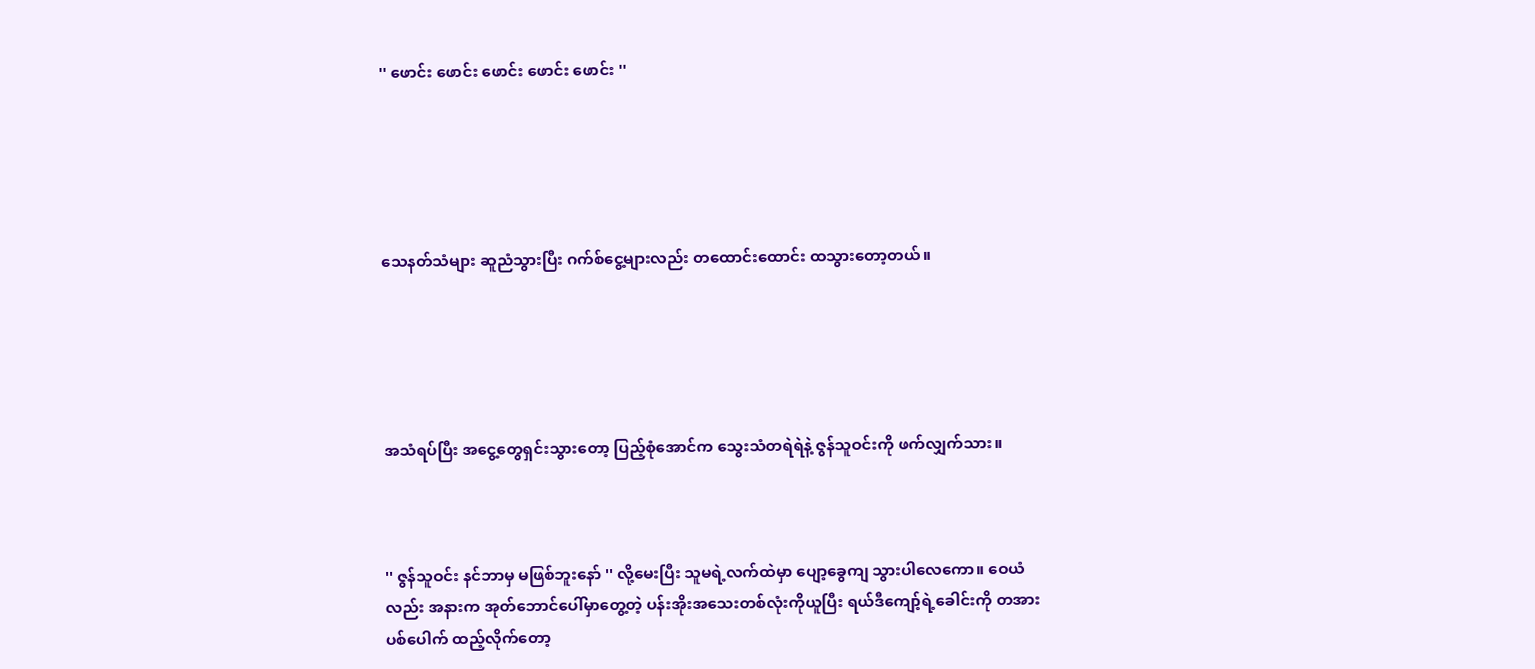'' ဖောင်း ဖောင်း ဖောင်း ဖောင်း ဖောင်း ''





သေနတ်သံများ ဆူညံသွားပြီး ဂက်စ်ငွေ့များလည်း တထောင်းထောင်း ထသွားတော့တယ်။





အသံရပ်ပြီး အငွေ့တွေရှင်းသွားတော့ ပြည့်စုံအောင်က သွေးသံတရဲရဲနဲ့ ဇွန်သူဝင်းကို ဖက်လျှက်သား။



'' ဇွန်သူဝင်း နင်ဘာမှ မဖြစ်ဘူးနော် '' လို့မေးပြီး သူမရဲ့လက်ထဲမှာ ပျော့ခွေကျ သွားပါလေကော။ ဝေယံလည်း အနားက အုတ်ဘောင်ပေါ်မှာတွေ့တဲ့ ပန်းအိုးအသေးတစ်လုံးကိုယူပြီး ရယ်ဒီကျော့်ရဲ့ခေါင်းကို တအားပစ်ပေါက် ထည့်လိုက်တော့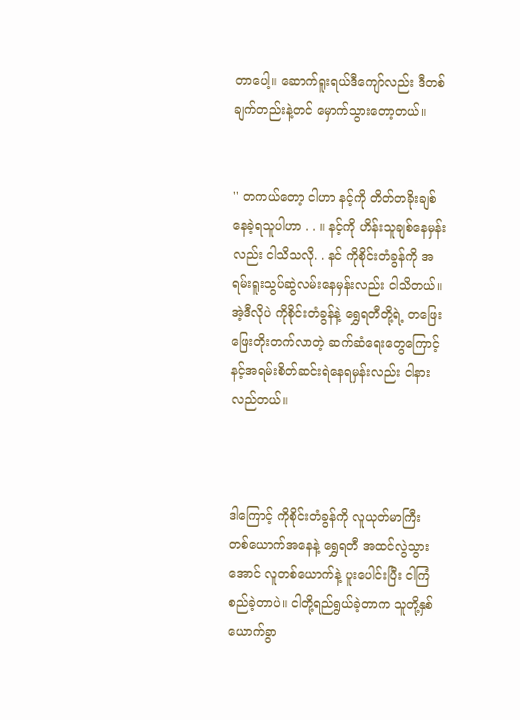တာပေါ့။ ဆောက်ရူးရယ်ဒီကျော်လည်း ဒီတစ်ချက်တည်းနဲ့တင် မှောက်သွားတော့တယ်။


'' တကယ်တော့ ငါဟာ နင့်ကို တိတ်တခိုးချစ်နေခဲ့ရသူပါဟာ . . ။ နင့်ကို ဟိန်းသူချစ်နေမှန်းလည်း ငါသိသလို. . နင် ကိုစိုင်းတံခွန်ကို အရမ်းရူးသွပ်ဆွဲလမ်းနေမှန်းလည်း ငါသိတယ်။ အဲ့ဒီလိုပဲ ကိုစိုင်းတံခွန်နဲ့ ရွှေရတီတို့ရဲ့ တဖြေးဖြေးတိုးတက်လာတဲ့ ဆက်ဆံရေးတွေကြောင့် နင့်အရမ်းစိတ်ဆင်းရဲနေရမှန်းလည်း ငါနားလည်တယ်။



ဒါကြောင့် ကိုစိုင်းတံခွန်ကို လူယုတ်မာကြီး တစ်ယောက်အနေနဲ့ ရွှေရတီ အထင်လွဲသွားအောင် လူတစ်ယောက်နဲ့ ပူးပေါင်းပြီး ငါကြံစည်ခဲ့တာပဲ။ ငါတို့ရည်ရွယ်ခဲ့တာက သူတို့နှစ်ယောက်ခွာ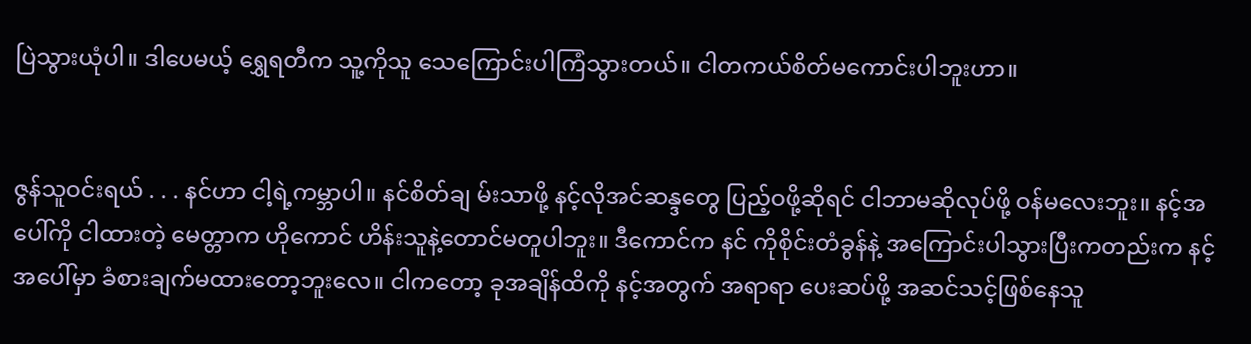ပြဲသွားယုံပါ။ ဒါပေမယ့် ရွှေရတီက သူ့ကိုသူ သေကြောင်းပါကြံသွားတယ်။ ငါတကယ်စိတ်မကောင်းပါဘူးဟာ။


ဇွန်သူဝင်းရယ် . . . နင်ဟာ ငါ့ရဲ့ကမ္ဘာပါ။ နင်စိတ်ချ မ်းသာဖို့ နင့်လိုအင်ဆန္ဒတွေ ပြည့်ဝဖို့ဆိုရင် ငါဘာမဆိုလုပ်ဖို့ ဝန်မလေးဘူး။ နင့်အပေါ်ကို ငါထားတဲ့ မေတ္တာက ဟိုကောင် ဟိန်းသူနဲ့တောင်မတူပါဘူး။ ဒီကောင်က နင် ကိုစိုင်းတံခွန်နဲ့ အကြောင်းပါသွားပြီးကတည်းက နင့်အပေါ်မှာ ခံစားချက်မထားတော့ဘူးလေ။ ငါကတော့ ခုအချိန်ထိကို နင့်အတွက် အရာရာ ပေးဆပ်ဖို့ အဆင်သင့်ဖြစ်နေသူ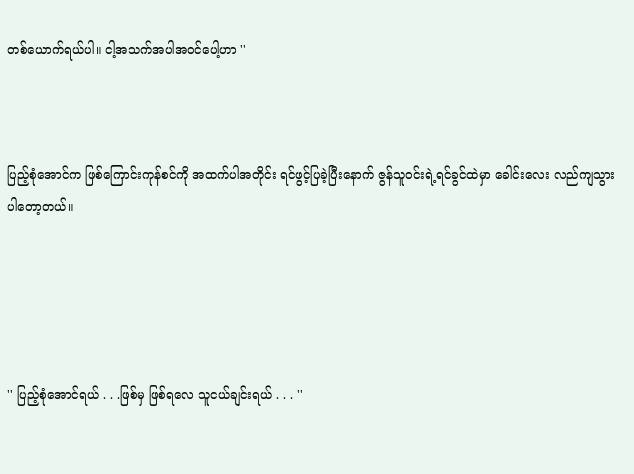တစ်ယောက်ရယ်ပါ။ ငါ့အသက်အပါအဝင်ပေါ့ဟာ ''



ပြည့်စုံအောင်က ဖြစ်ကြောင်းကုန်စင်ကို အထက်ပါအတိုင်း ရင်ဖွင့်ပြခဲ့ပြီးနောက် ဇွန်သူဝင်းရဲ့ရင်ခွင်ထဲမှာ ခေါင်းလေး လည်ကျသွားပါတော့တယ်။





'' ပြည့်စုံအောင်ရယ် . . .ဖြစ်မှ ဖြစ်ရလေ သူငယ်ချင်းရယ် . . . ''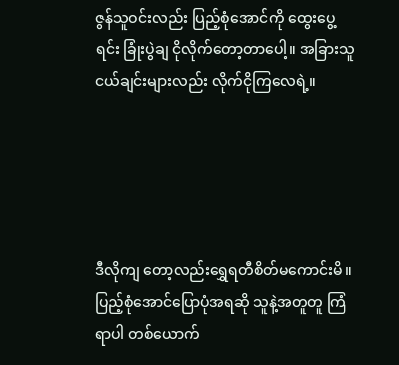ဇွန်သူဝင်းလည်း ပြည့်စုံအောင်ကို ထွေးပွေ့ရင်း ခြုံးပွဲချ ငိုလိုက်တော့တာပေါ့။ အခြားသူငယ်ချင်းများလည်း လိုက်ငိုကြလေရဲ့။





ဒီလိုကျ တော့လည်းရွှေရတီစိတ်မကောင်းမိ။ ပြည့်စုံအောင်ပြောပုံအရဆို သူနဲ့အတူတူ ကြံရာပါ တစ်ယောက်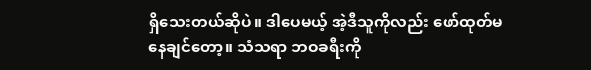ရှိသေးတယ်ဆိုပဲ။ ဒါပေမယ့် အဲ့ဒီသူကိုလည်း ဖော်ထုတ်မနေချင်တော့။ သံသရာ ဘဝခရီးကို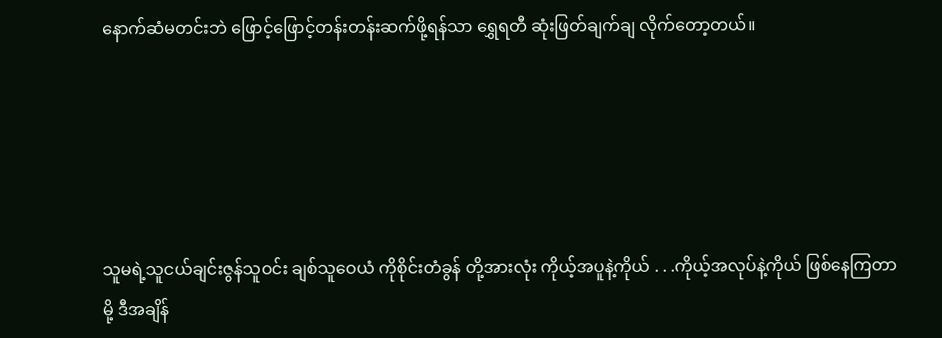နောက်ဆံမတင်းဘဲ ဖြောင့်ဖြောင့်တန်းတန်းဆက်ဖို့ရန်သာ ရွှေရတီ ဆုံးဖြတ်ချက်ချ လိုက်တော့တယ်။





သူမရဲ့သူငယ်ချင်းဇွန်သူဝင်း ချစ်သူဝေယံ ကိုစိုင်းတံခွန် တို့အားလုံး ကိုယ့်အပူနဲ့ကိုယ် . . .ကိုယ့်အလုပ်နဲ့ကိုယ် ဖြစ်နေကြတာမို့ ဒီအချိန်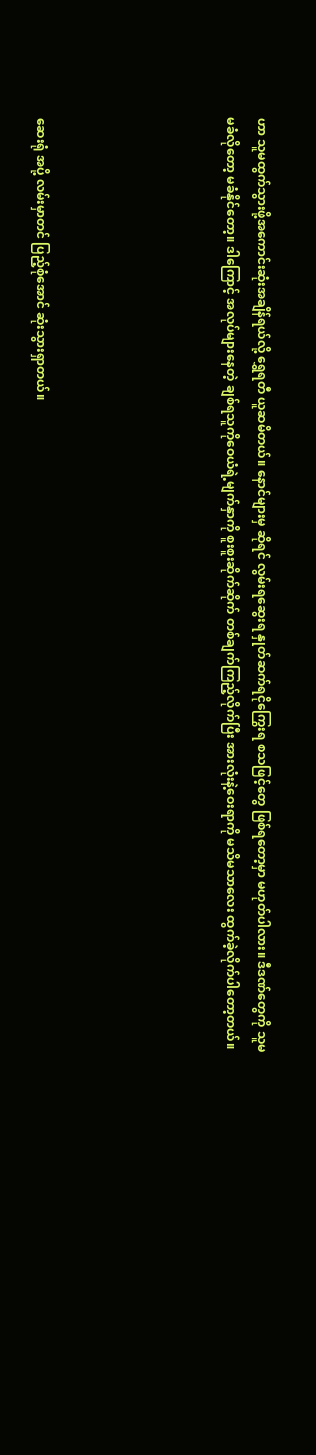ဟာ သူမထွက်သွားဖို့အကောင်းဆုံးအချိန်ရယ်လို့ ရွှေရတီ ယူဆမိတယ်။ နောင်များမှ ဆိုရင် လွမ်းရဆွေးရ နှုတ်ဆက်ရငိုကြွေးရ စသဖြင့်တွေ ဖြစ်ရတော့မှာ မဟုတ်ပါလား။ ဒီဒဏ်တွေကို သူမ မခံလိုတော့ မခံနိုင်တော့။ ဒါကြောင့် အလုပ်များနေတဲ့ ချစ်ရသူကိုဝေယံရဲ့မျက်နှာကို စူးစူးဆိုက်ဆိုက် တစ်ချက်ကြည့်လိုက်ပြီး အားလုံးနဲ့ဝေးရာကို မသိမသာလေး ထွက်ခဲ့လိုက်ပါတော့တယ်။





ဆေးရုံ အပို့ လမ်းမှာတင် ပြည့်စုံအောင် ဆုံးသွားရှာတယ်။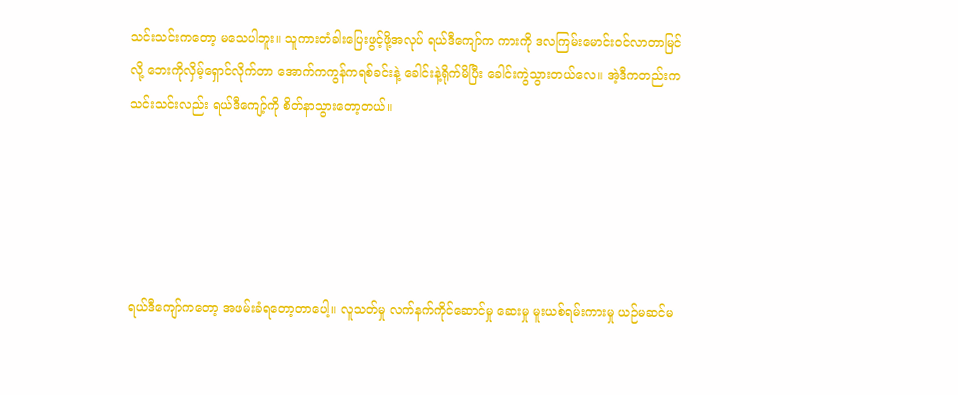သင်းသင်းကတော့ မသေပါဘူး။ သူကားတံခါးပြေးဖွင့်ဖို့အလုပ် ရယ်ဒီကျော်က ကားကို ဒလကြမ်းမောင်းဝင်လာတာမြင်လို့ ဘေးကိုလှိမ့်ရှောင်လိုက်တာ အောက်ကကွန်ကရစ်ခင်းနဲ့ ခေါင်းနဲ့ရိုက်မိပြီး ခေါင်းကွဲသွားတယ်လေ။ အဲ့ဒီကတည်းက သင်းသင်းလည်း ရယ်ဒီကျော့်ကို စိတ်နာသွားတော့တယ်။





ရယ်ဒီကျော်ကတော့ အဖမ်းခံရတော့တာပေါ့။ လူသတ်မှု လက်နက်ကိုင်ဆောင်မှု ဆေးမှု မူးယစ်ရမ်းကားမှု ယဉ်မဆင်မ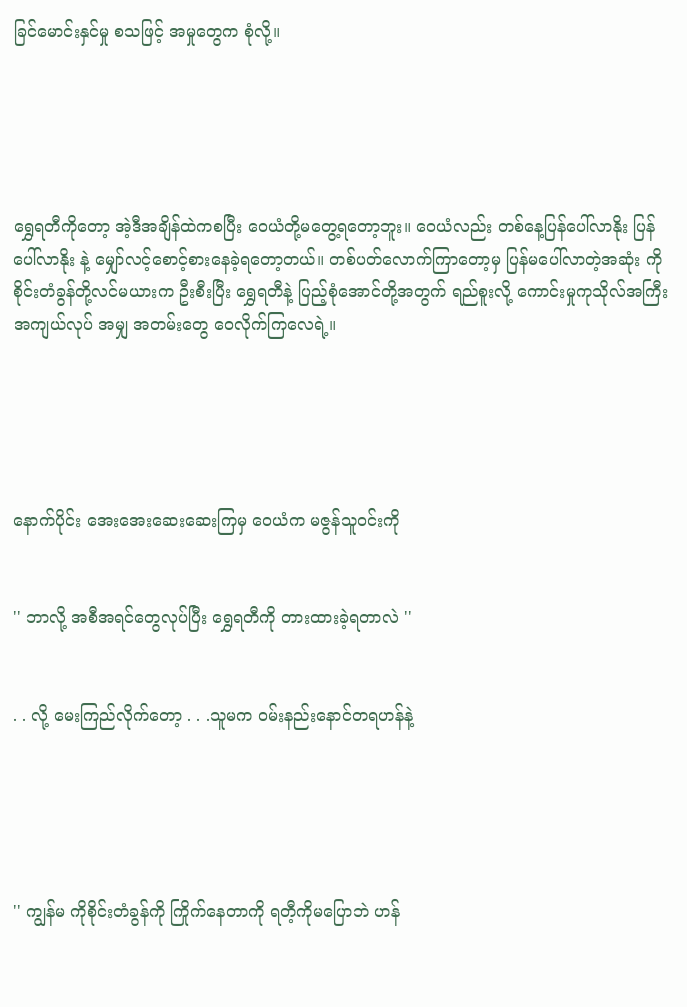ခြင်မောင်းနှင်မှု စသဖြင့် အမှုတွေက စုံလို့။





ရွှေရတီကိုတော့ အဲ့ဒီအချိန်ထဲကစပြီး ဝေယံတို့မတွေ့ရတော့ဘူး။ ဝေယံလည်း တစ်နေ့ပြန်ပေါ်လာနိုး ပြန်ပေါ်လာနိုး နဲ့ မျှော်လင့်စောင့်စားနေခဲ့ရတော့တယ်။ တစ်ပတ်လောက်ကြာတော့မှ ပြန်မပေါ်လာတဲ့အဆုံး ကိုစိုင်းတံခွန်တို့လင်မယားက ဦးစီးပြီး ရွှေရတီနဲ့ ပြည့်စုံအောင်တို့အတွက် ရည်စူးလို့ ကောင်းမှုကုသိုလ်အကြီးအကျယ်လုပ် အမျှ အတမ်းတွေ ဝေလိုက်ကြလေရဲ့။





နောက်ပိုင်း အေးအေးဆေးဆေးကြမှ ဝေယံက မဇွန်သူဝင်းကို


'' ဘာလို့ အစီအရင်တွေလုပ်ပြီး ရွှေရတီကို တားထားခဲ့ရတာလဲ ''


. . လို့ မေးကြည်လိုက်တော့ . . .သူမက ဝမ်းနည်းနောင်တရဟန်နဲ့





'' ကျွန်မ ကိုစိုင်းတံခွန်ကို ကြိုက်နေတာကို ရတီ့ကိုမပြောဘဲ ဟန်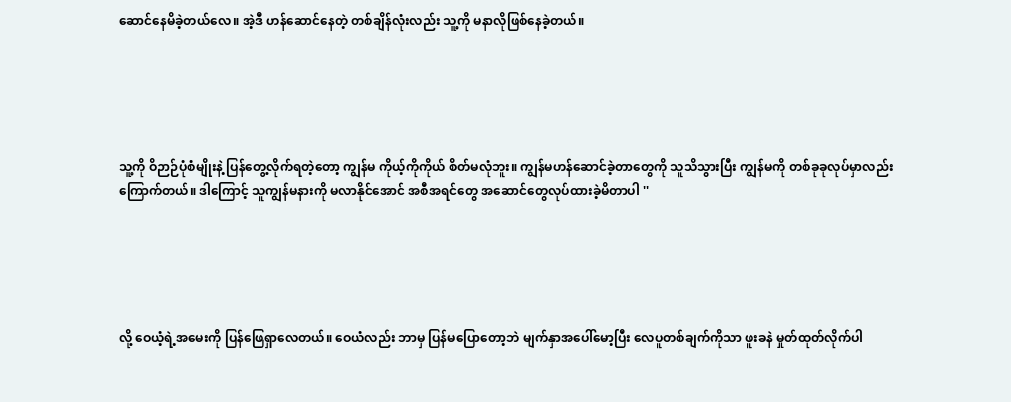ဆောင်နေမိခဲ့တယ်လေ။ အဲ့ဒီ ဟန်ဆောင်နေတဲ့ တစ်ချိန်လုံးလည်း သူ့ကို မနာလိုဖြစ်နေခဲ့တယ်။





သူ့ကို ဝိဉာဉ်ပုံစံမျိုးနဲ့ ပြန်တွေ့လိုက်ရတဲ့တော့ ကျွန်မ ကိုယ့်ကိုကိုယ် စိတ်မလုံဘူး။ ကျွန်မဟန်ဆောင်ခဲ့တာတွေကို သူသိသွားပြီး ကျွန်မကို တစ်ခုခုလုပ်မှာလည်း ကြောက်တယ်။ ဒါကြောင့် သူကျွန်မနားကို မလာနိုင်အောင် အစီအရင်တွေ အဆောင်တွေလုပ်ထားခဲ့မိတာပါ ''





လို့ ဝေယံ့ရဲ့အမေးကို ပြန်ဖြေရှာလေတယ်။ ဝေယံလည်း ဘာမှ ပြန်မပြောတော့ဘဲ မျက်နှာအပေါ်မော့ပြီး လေပူတစ်ချက်ကိုသာ ဖူးခနဲ မှုတ်ထုတ်လိုက်ပါ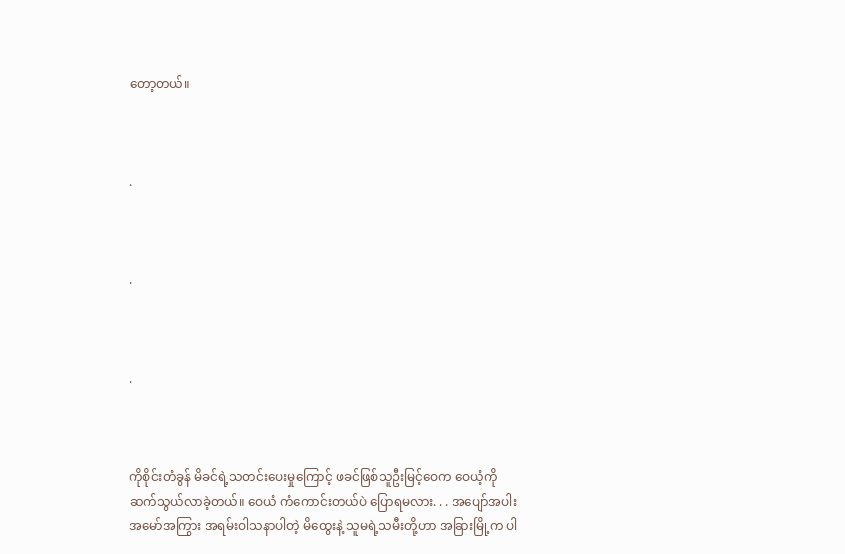တော့တယ်။



.



.



.



ကိုစိုင်းတံခွန် မိခင်ရဲ့သတင်းပေးမှုကြောင့် ဖခင်ဖြစ်သူဦးမြင့်ဝေက ဝေယံ့ကို ဆက်သွယ်လာခဲ့တယ်။ ဝေယံ ကံကောင်းတယ်ပဲ ပြောရမလား. . . အပျော်အပါး အမော်အကြွား အရမ်းဝါသနာပါတဲ့ မိထွေးနဲ့ သူမရဲ့သမီးတို့ဟာ အခြားမြို့က ပါ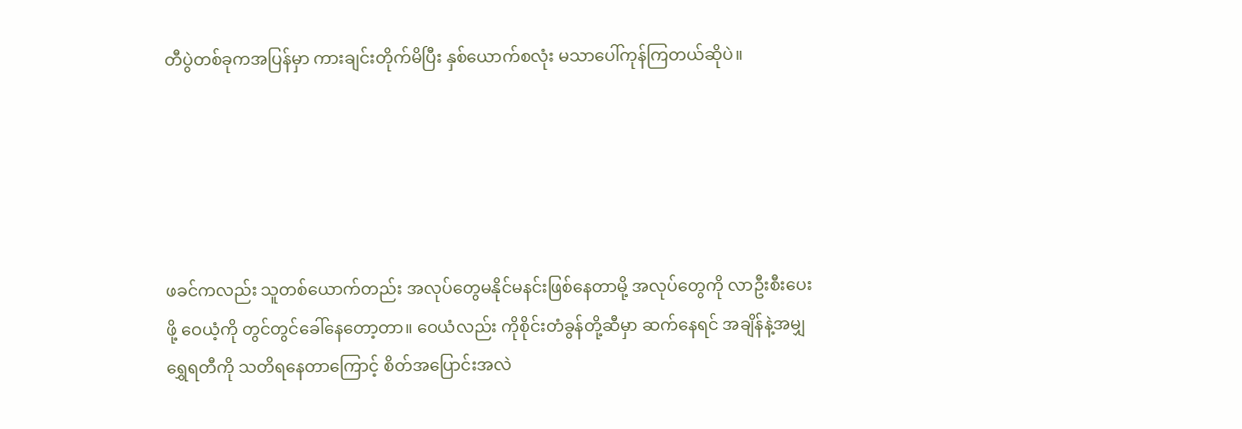တီပွဲတစ်ခုကအပြန်မှာ ကားချင်းတိုက်မိပြီး နှစ်ယောက်စလုံး မသာပေါ်ကုန်ကြတယ်ဆိုပဲ။





ဖခင်ကလည်း သူတစ်ယောက်တည်း အလုပ်တွေမနိုင်မနင်းဖြစ်နေတာမို့ အလုပ်တွေကို လာဦးစီးပေးဖို့ ဝေယံ့ကို တွင်တွင်ခေါ်နေတော့တာ။ ဝေယံလည်း ကိုစိုင်းတံခွန်တို့ဆီမှာ ဆက်နေရင် အချိန်နဲ့အမျှ ရွှေရတီကို သတိရနေတာကြောင့် စိတ်အပြောင်းအလဲ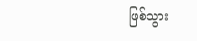ဖြစ်သွား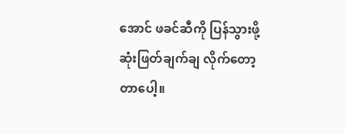အောင် ဖခင်ဆီကို ပြန်သွားဖို့ ဆုံးဖြတ်ချက်ချ လိုက်တော့တာပေါ့။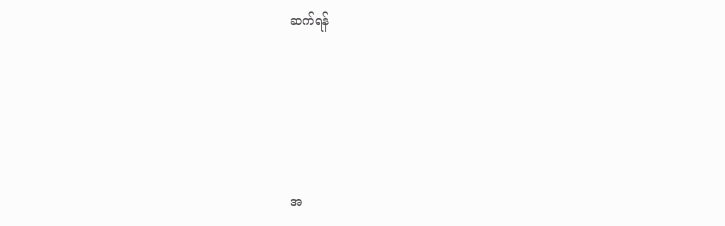ဆက်ရန်





အ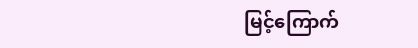မြင့်ကြောက်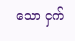သော ငှက်